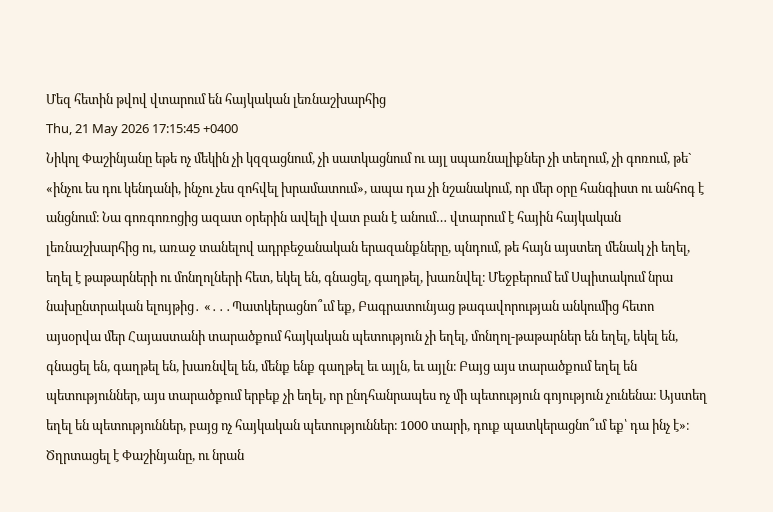Մեզ հետին թվով վտարում են հայկական լեռնաշխարհից
Thu, 21 May 2026 17:15:45 +0400
Նիկոլ Փաշինյանը եթե ոչ մեկին չի կզզացնում, չի սատկացնում ու այլ սպառնալիքներ չի տեղում, չի գոռում, թե` «ինչու ես դու կենդանի, ինչու չես զոհվել խրամատում», ապա դա չի նշանակում, որ մեր օրը հանգիստ ու անհոգ է անցնում։ Նա գոռգոռոցից ազատ օրերին ավելի վատ բան է անում… վտարում է հային հայկական լեռնաշխարհից ու, առաջ տանելով ադրբեջանական երազանքները, պնդում, թե հայն այստեղ մենակ չի եղել, եղել է թաթարների ու մոնղոլների հետ, եկել են, գնացել, գաղթել, խառնվել։ Մեջբերում եմ Սպիտակում նրա նախընտրական ելույթից․ «․․․Պատկերացնո՞ւմ եք, Բագրատունյաց թագավորության անկումից հետո այսօրվա մեր Հայաստանի տարածքում հայկական պետություն չի եղել, մոնղոլ-թաթարներ են եղել, եկել են, գնացել են, գաղթել են, խառնվել են, մենք ենք գաղթել եւ այլն, եւ այլն։ Բայց այս տարածքում եղել են պետություններ, այս տարածքում երբեք չի եղել, որ ընդհանրապես ոչ մի պետություն գոյություն չունենա։ Այստեղ եղել են պետություններ, բայց ոչ հայկական պետություններ։ 1000 տարի, դուք պատկերացնո՞ւմ եք՝ դա ինչ է»։ Ծղրտացել է Փաշինյանը, ու նրան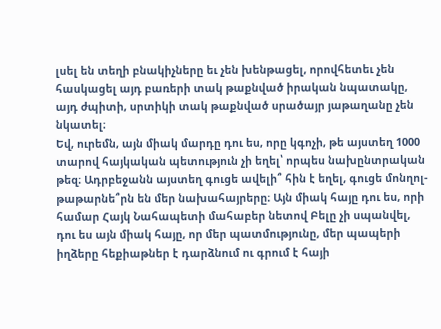լսել են տեղի բնակիչները եւ չեն խենթացել, որովհետեւ չեն հասկացել այդ բառերի տակ թաքնված իրական նպատակը, այդ ժպիտի, սրտիկի տակ թաքնված սրածայր յաթաղանը չեն նկատել։
Եվ, ուրեմն, այն միակ մարդը դու ես, որը կգոչի, թե այստեղ 1000 տարով հայկական պետություն չի եղել՝ որպես նախընտրական թեզ։ Ադրբեջանն այստեղ գուցե ավելի՞ հին է եղել, գուցե մոնղոլ-թաթարնե՞րն են մեր նախահայրերը։ Այն միակ հայը դու ես, որի համար Հայկ Նահապետի մահաբեր նետով Բելը չի սպանվել, դու ես այն միակ հայը, որ մեր պատմությունը, մեր պապերի իղձերը հեքիաթներ է դարձնում ու գրում է հայի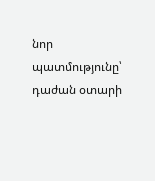նոր պատմությունը՝ դաժան օտարի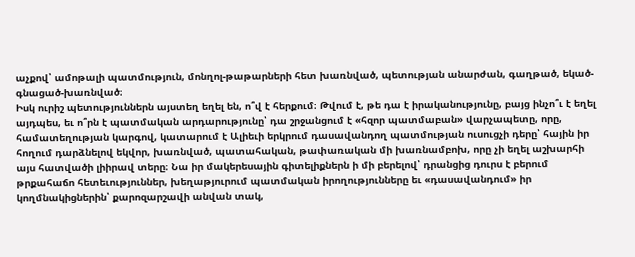աչքով՝ ամոթալի պատմություն, մոնղոլ-թաթարների հետ խառնված, պետության անարժան, գաղթած, եկած-գնացած-խառնված։
Իսկ ուրիշ պետություններն այստեղ եղել են, ո՞վ է հերքում։ Թվում է, թե դա է իրականությունը, բայց ինչո՞ւ է եղել այդպես, եւ ո՞րն է պատմական արդարությունը՝ դա շրջանցում է «հզոր պատմաբան» վարչապետը, որը, համատեղության կարգով, կատարում է Ալիեւի երկրում դասավանդող պատմության ուսուցչի դերը՝ հային իր հողում դարձնելով եկվոր, խառնված, պատահական, թափառական մի խառնամբոխ, որը չի եղել աշխարհի այս հատվածի լիիրավ տերը։ Նա իր մակերեսային գիտելիքներն ի մի բերելով՝ դրանցից դուրս է բերում թրքահաճո հետեւություններ, խեղաթյուրում պատմական իրողությունները եւ «դասավանդում» իր կողմնակիցներին՝ քարոզարշավի անվան տակ,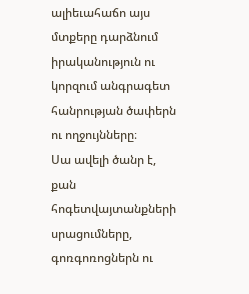ալիեւահաճո այս մտքերը դարձնում իրականություն ու կորզում անգրագետ հանրության ծափերն ու ողջույնները։
Սա ավելի ծանր է, քան հոգետվայտանքների սրացումները, գոռգոռոցներն ու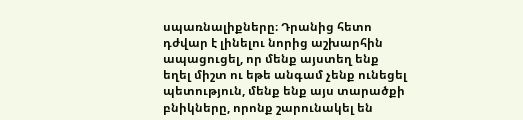սպառնալիքները։ Դրանից հետո դժվար է լինելու նորից աշխարհին ապացուցել, որ մենք այստեղ ենք եղել միշտ ու եթե անգամ չենք ունեցել պետություն, մենք ենք այս տարածքի բնիկները, որոնք շարունակել են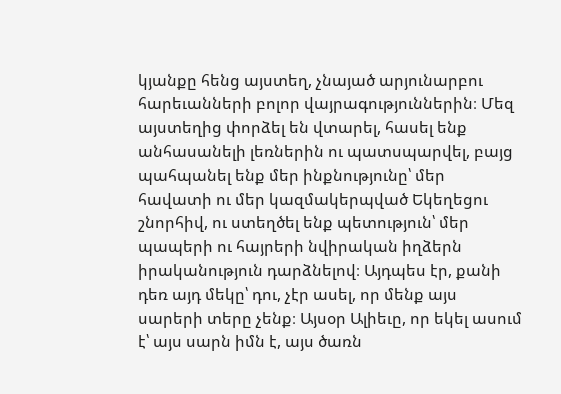կյանքը հենց այստեղ, չնայած արյունարբու հարեւանների բոլոր վայրագություններին։ Մեզ այստեղից փորձել են վտարել, հասել ենք անհասանելի լեռներին ու պատսպարվել, բայց պահպանել ենք մեր ինքնությունը՝ մեր հավատի ու մեր կազմակերպված Եկեղեցու շնորհիվ, ու ստեղծել ենք պետություն՝ մեր պապերի ու հայրերի նվիրական իղձերն իրականություն դարձնելով։ Այդպես էր, քանի դեռ այդ մեկը՝ դու, չէր ասել, որ մենք այս սարերի տերը չենք։ Այսօր Ալիեւը, որ եկել ասում է՝ այս սարն իմն է, այս ծառն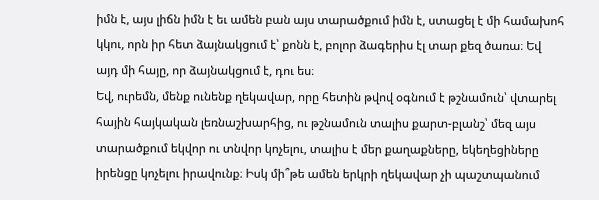իմն է, այս լիճն իմն է եւ ամեն բան այս տարածքում իմն է, ստացել է մի համախոհ կկու, որն իր հետ ձայնակցում է՝ քոնն է, բոլոր ձագերիս էլ տար քեզ ծառա։ Եվ այդ մի հայը, որ ձայնակցում է, դու ես։
Եվ, ուրեմն, մենք ունենք ղեկավար, որը հետին թվով օգնում է թշնամուն՝ վտարել հային հայկական լեռնաշխարհից, ու թշնամուն տալիս քարտ-բլանշ՝ մեզ այս տարածքում եկվոր ու տնվոր կոչելու, տալիս է մեր քաղաքները, եկեղեցիները իրենցը կոչելու իրավունք։ Իսկ մի՞թե ամեն երկրի ղեկավար չի պաշտպանում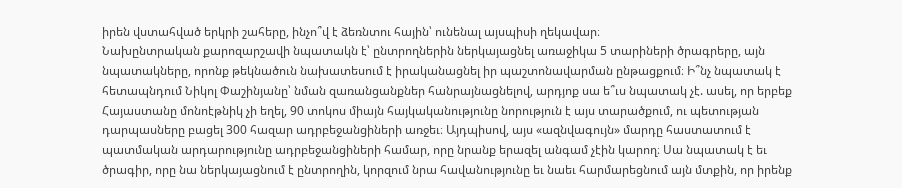իրեն վստահված երկրի շահերը, ինչո՞վ է ձեռնտու հային՝ ունենալ այսպիսի ղեկավար։
Նախընտրական քարոզարշավի նպատակն է՝ ընտրողներին ներկայացնել առաջիկա 5 տարիների ծրագրերը, այն նպատակները, որոնք թեկնածուն նախատեսում է իրականացնել իր պաշտոնավարման ընթացքում։ Ի՞նչ նպատակ է հետապնդում Նիկոլ Փաշինյանը՝ նման զառանցանքներ հանրայնացնելով, արդյոք սա ե՞ւս նպատակ չէ. ասել, որ երբեք Հայաստանը մոնոէթնիկ չի եղել, 90 տոկոս միայն հայկականությունը նորություն է այս տարածքում, ու պետության դարպասները բացել 300 հազար ադրբեջանցիների առջեւ։ Այդպիսով, այս «ազնվագույն» մարդը հաստատում է պատմական արդարությունը ադրբեջանցիների համար, որը նրանք երազել անգամ չէին կարող։ Սա նպատակ է եւ ծրագիր, որը նա ներկայացնում է ընտրողին, կորզում նրա հավանությունը եւ նաեւ հարմարեցնում այն մտքին, որ իրենք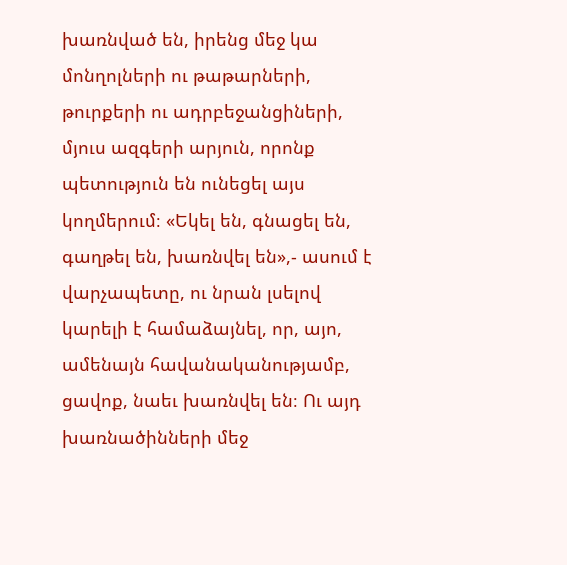խառնված են, իրենց մեջ կա մոնղոլների ու թաթարների, թուրքերի ու ադրբեջանցիների, մյուս ազգերի արյուն, որոնք պետություն են ունեցել այս կողմերում։ «Եկել են, գնացել են, գաղթել են, խառնվել են»,- ասում է վարչապետը, ու նրան լսելով կարելի է համաձայնել, որ, այո, ամենայն հավանականությամբ, ցավոք, նաեւ խառնվել են։ Ու այդ խառնածինների մեջ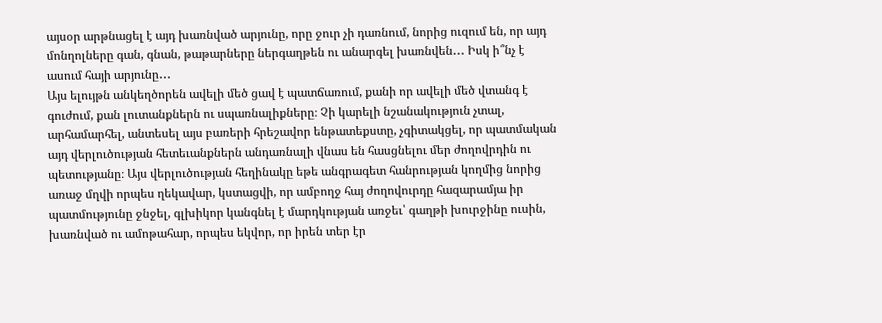այսօր արթնացել է այդ խառնված արյունը, որը ջուր չի դառնում, նորից ուզում են, որ այդ մոնղոլները գան, գնան, թաթարները ներգաղթեն ու անարգել խառնվեն․․․ Իսկ ի՞նչ է ասում հայի արյունը․․․
Այս ելույթն անկեղծորեն ավելի մեծ ցավ է պատճառում, քանի որ ավելի մեծ վտանգ է գուժում, քան լուտանքներն ու սպառնալիքները։ Չի կարելի նշանակություն չտալ, արհամարհել, անտեսել այս բառերի հրեշավոր ենթատեքստը, չգիտակցել, որ պատմական այդ վերլուծության հետեւանքներն անդառնալի վնաս են հասցնելու մեր ժողովրդին ու պետությանը։ Այս վերլուծության հեղինակը եթե անգրագետ հանրության կողմից նորից առաջ մղվի որպես ղեկավար, կստացվի, որ ամբողջ հայ ժողովուրդը հազարամյա իր պատմությունը ջնջել, գլխիկոր կանգնել է մարդկության առջեւ՝ գաղթի խուրջինը ուսին, խառնված ու ամոթահար, որպես եկվոր, որ իրեն տեր էր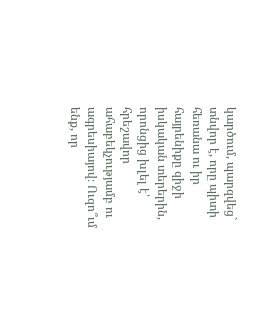կարծում, պարզվեց` տնվոր է, որը պիտի հեռանա ու իր հայրենիքը զիջի իսկական տերերին, որոնցից խլել է՝ հրեշավոր ահաբեկչությամբ ու ագրեսիայով։ Ուզո՞ւմ ենք, որ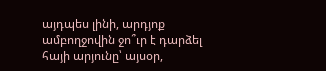այդպես լինի, արդյոք ամբողջովին ջո՞ւր է դարձել հայի արյունը՝ այսօր,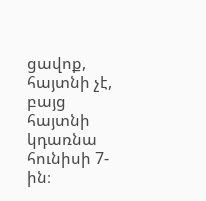ցավոք, հայտնի չէ, բայց հայտնի կդառնա հունիսի 7-ին։